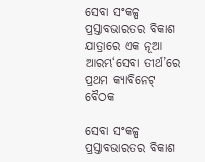ସେବା ସଂକଳ୍ପ ପ୍ରସ୍ତାବଭାରତର ବିକାଶ ଯାତ୍ରାରେ ଏକ ନୂଆ ଆରମ୍ଭ‘ସେବା ତୀର୍ଥ’ରେ ପ୍ରଥମ କ୍ୟାବିନେଟ୍‌ ବୈଠକ

ସେବା ସଂକଳ୍ପ ପ୍ରସ୍ତାବଭାରତର ବିକାଶ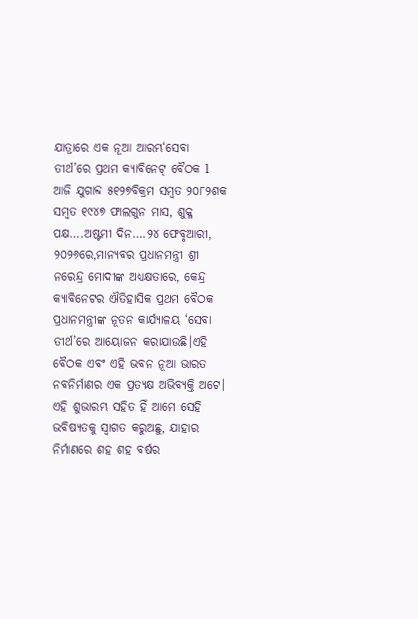ଯାତ୍ରାରେ ଏକ ନୂଆ ଆରମ୍ଭ‘ସେବା ତୀର୍ଥ’ରେ ପ୍ରଥମ କ୍ୟାବିନେଟ୍‌ ବୈଠକ l ଆଜି ଯୁଗାବ୍ଦ ୫୧୨୭ବିକ୍ରମ ସମ୍ବତ ୨୦୮୨ଶକ ସମ୍ୱତ ୧୯୪୭ ଫାଲଗୁନ ମାସ, ଶୁକ୍ଳ ପକ୍ଷ….ଅଷ୍ଟମୀ ଦିନ….୨୪ ଫେବୃଆରୀ, ୨୦୨୬ରେ,ମାନ୍ୟବର ପ୍ରଧାନମନ୍ତ୍ରୀ ଶ୍ରୀ ନରେନ୍ଦ୍ର ମୋଦୀଙ୍କ ଅଧ୍ୟକ୍ଷତାରେ, କେନ୍ଦ୍ର କ୍ୟାବିନେଟର ଐତିହାସିକ ପ୍ରଥମ ବୈଠକ ପ୍ରଧାନମନ୍ତ୍ରୀଙ୍କ ନୂତନ କାର୍ଯ୍ୟାଳୟ ‘ସେବା ତୀର୍ଥ’ରେ ଆୟୋଜନ କରାଯାଉଛି।ଏହି ବୈଠକ ଏବଂ ଏହି ଭବନ ନୂଆ ଭାରତ ନବନିର୍ମାଣର ଏକ ପ୍ରତ୍ୟକ୍ଷ ଅଭିବ୍ୟକ୍ତି ଅଟେ। ଏହି ଶୁଭାରମ୍ଭ ସହିତ ହିଁ ଆମେ ସେହି ଭବିଷ୍ୟତକୁ ସ୍ୱାଗତ କରୁଅଛୁ, ଯାହାର ନିର୍ମାଣରେ ଶହ ଶହ ବର୍ଷର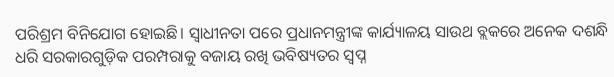ପରିଶ୍ରମ ବିନିଯୋଗ ହୋଇଛି। ସ୍ୱାଧୀନତା ପରେ ପ୍ରଧାନମନ୍ତ୍ରୀଙ୍କ କାର୍ଯ୍ୟାଳୟ ସାଉଥ ବ୍ଲକରେ ଅନେକ ଦଶନ୍ଧି ଧରି ସରକାରଗୁଡ଼ିକ ପରମ୍ପରାକୁ ବଜାୟ ରଖି ଭବିଷ୍ୟତର ସ୍ୱପ୍ନ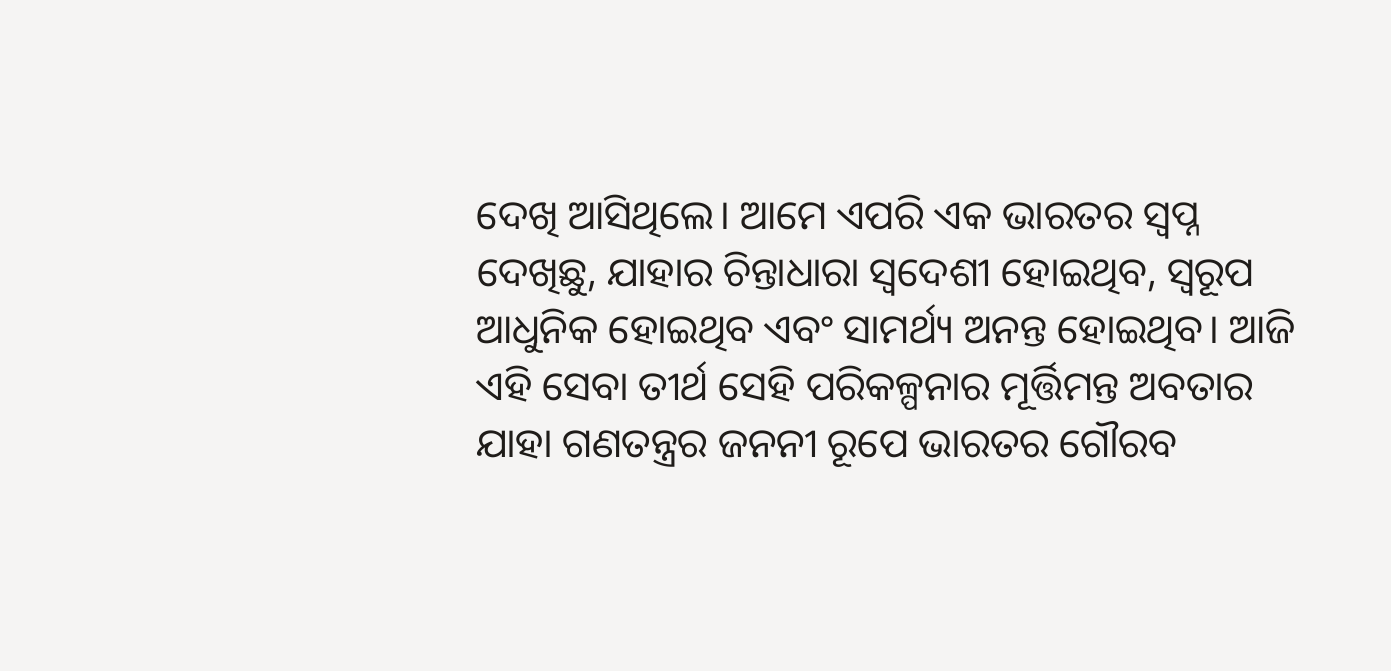ଦେଖି ଆସିଥିଲେ। ଆମେ ଏପରି ଏକ ଭାରତର ସ୍ୱପ୍ନ ଦେଖିଛୁ, ଯାହାର ଚିନ୍ତାଧାରା ସ୍ୱଦେଶୀ ହୋଇଥିବ, ସ୍ୱରୂପ ଆଧୁନିକ ହୋଇଥିବ ଏବଂ ସାମର୍ଥ୍ୟ ଅନନ୍ତ ହୋଇଥିବ। ଆଜି ଏହି ସେବା ତୀର୍ଥ ସେହି ପରିକଳ୍ପନାର ମୂର୍ତ୍ତିମନ୍ତ ଅବତାର ଯାହା ଗଣତନ୍ତ୍ରର ଜନନୀ ରୂପେ ଭାରତର ଗୌରବ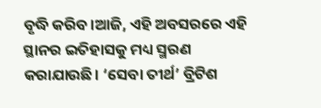ବୃଦ୍ଧି କରିବ।ଆଜି, ଏହି ଅବସରରେ ଏହି ସ୍ଥାନର ଇତିହାସକୁ ମଧ୍ୟ ସ୍ମରଣ କରାଯାଉଛି। ‘ସେବା ତୀର୍ଥ’ ବ୍ରିଟିଶ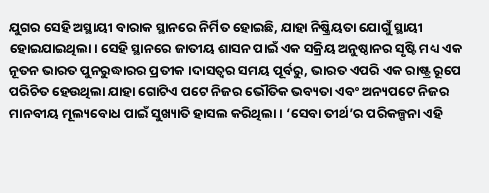ଯୁଗର ସେହି ଅସ୍ଥାୟୀ ବାରାକ ସ୍ଥାନରେ ନିର୍ମିତ ହୋଇଛି, ଯାହା ନିଷ୍କ୍ରିୟତା ଯୋଗୁଁ ସ୍ଥାୟୀ ହୋଇଯାଇଥିଲା। ସେହି ସ୍ଥାନରେ ଜାତୀୟ ଶାସନ ପାଇଁ ଏକ ସକ୍ରିୟ ଅନୁଷ୍ଠାନର ସୃଷ୍ଟି ମଧ୍ୟ ଏକ ନୂତନ ଭାରତ ପୁନରୁଦ୍ଧାରର ପ୍ରତୀକ ।ଦାସତ୍ୱର ସମୟ ପୂର୍ବରୁ, ଭାରତ ଏପରି ଏକ ରାଷ୍ଟ୍ର ରୂପେ ପରିଚିତ ହେଉଥିଲା ଯାହା ଗୋଟିଏ ପଟେ ନିଜର ଭୌତିକ ଭବ୍ୟତା ଏବଂ ଅନ୍ୟପଟେ ନିଜର ମାନବୀୟ ମୂଲ୍ୟବୋଧ ପାଇଁ ସୁଖ୍ୟାତି ହାସଲ କରିଥିଲା। ‘ସେବା ତୀର୍ଥ’ର ପରିକଳ୍ପନା ଏହି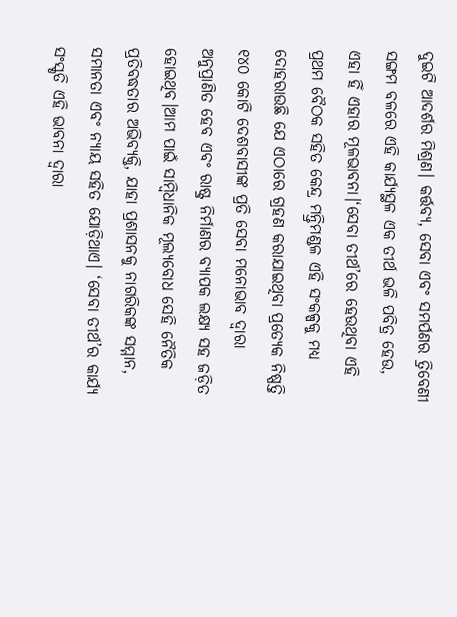ଦୁଇଟି ଆଦର୍ଶର ମିଶ୍ରଣ। କର୍ତ୍ତବ୍ୟ, ସେବା ଏବଂ ସମର୍ପଣର ତ୍ରିବେଣୀ ସଙ୍ଗମ ବଳରେ ଏହି କାର୍ଯ୍ୟସ୍ଥଳ ଏକ ତୀର୍ଥ ଭଳି ପବିତ୍ର ହେଉ, ଏହା ହିଁ ଏହାର ମୂଳଭାବନା।‘ସେବା ତୀର୍ଥ’ରେ ହେଉଥିବା ଏହି ପ୍ରଥମ ବୈଠକ ସହିତ କେନ୍ଦ୍ର ମନ୍ତ୍ରିମଣ୍ଡଳ ଏହି ସଂକଳ୍ପକୁ ମଧ୍ୟ ଦୋହରାଉଛି ଯେ ଏଠାରେ ଗ୍ରହଣ କରାଯାଇଥିବା ପ୍ରତ୍ୟେକ ନିଷ୍ପତ୍ତି ୧୪୦ କୋଟି ଦେଶବାସୀଙ୍କ ପ୍ରତି ସେବା ମନୋଭାବ ଦ୍ୱାରା ଅନୁପ୍ରାଣିତ ହେବ ଏବଂ ରାଷ୍ଟ୍ର ନିର୍ମାଣର ବ୍ୟାପକ ଲକ୍ଷ୍ୟ ସହ ଜଡ଼ିତ ହୋଇଥିବ।ଆମ ପାଇଁ ସାମ୍ବିଧାନିକ ମୂଲ୍ୟବୋଧ ସେହି ନୈତିକ ପ୍ରତିବଦ୍ଧତାର ଅଭିବ୍ୟକ୍ତି, ଯାହା ପ୍ରଶାସନକୁ ନାଗରିକଙ୍କ ସମ୍ମାନ, ସମାନତା ଏବଂ ନ୍ୟାୟ ସହିତ ଯୋଡ଼ିଥାଏ। ‘ସେବା ତୀର୍ଥ’ର କାର୍ଯ୍ୟ ସଂସ୍କୃତି ଏହି ଭାବନା ଦ୍ୱାରା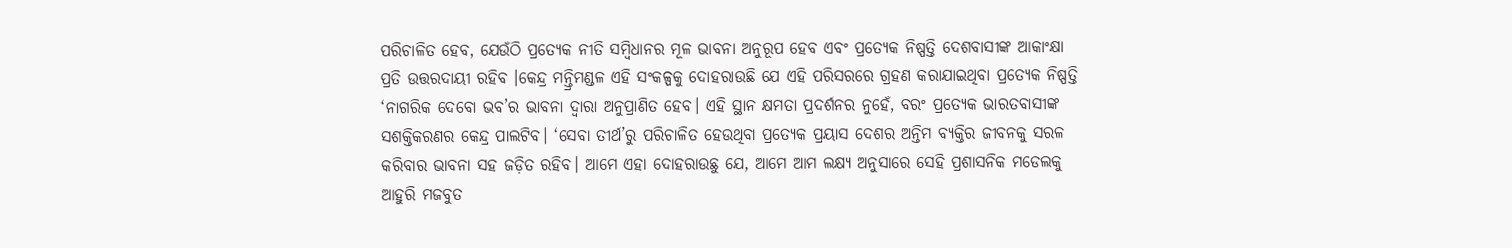ପରିଚାଳିତ ହେବ, ଯେଉଁଠି ପ୍ରତ୍ୟେକ ନୀତି ସମ୍ବିଧାନର ମୂଳ ଭାବନା ଅନୁରୂପ ହେବ ଏବଂ ପ୍ରତ୍ୟେକ ନିଷ୍ପତ୍ତି ଦେଶବାସୀଙ୍କ ଆକାଂକ୍ଷା ପ୍ରତି ଉତ୍ତରଦାୟୀ ରହିବ ।କେନ୍ଦ୍ର ମନ୍ତ୍ରିମଣ୍ଡଳ ଏହି ସଂକଳ୍ପକୁ ଦୋହରାଉଛି ଯେ ଏହି ପରିସରରେ ଗ୍ରହଣ କରାଯାଇଥିବା ପ୍ରତ୍ୟେକ ନିଷ୍ପତ୍ତି ‘ନାଗରିକ ଦେବୋ ଭବ’ର ଭାବନା ଦ୍ୱାରା ଅନୁପ୍ରାଣିତ ହେବ। ଏହି ସ୍ଥାନ କ୍ଷମତା ପ୍ରଦର୍ଶନର ନୁହେଁ, ବରଂ ପ୍ରତ୍ୟେକ ଭାରତବାସୀଙ୍କ ସଶକ୍ତିକରଣର କେନ୍ଦ୍ର ପାଲଟିବ। ‘ସେବା ତୀର୍ଥ’ରୁ ପରିଚାଳିତ ହେଉଥିବା ପ୍ରତ୍ୟେକ ପ୍ରୟାସ ଦେଶର ଅନ୍ତିମ ବ୍ୟକ୍ତିର ଜୀବନକୁ ସରଳ କରିବାର ଭାବନା ସହ ଜଡ଼ିତ ରହିବ। ଆମେ ଏହା ଦୋହରାଉଛୁ ଯେ, ଆମେ ଆମ ଲକ୍ଷ୍ୟ ଅନୁସାରେ ସେହି ପ୍ରଶାସନିକ ମଡେଲକୁ ଆହୁରି ମଜବୁତ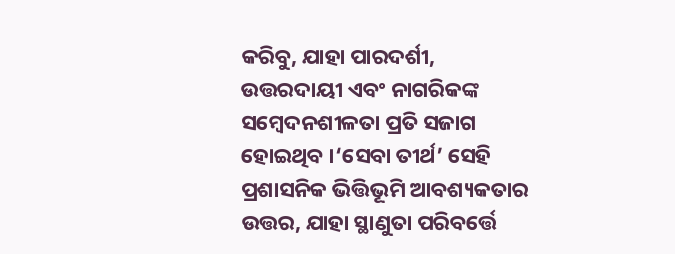କରିବୁ, ଯାହା ପାରଦର୍ଶୀ, ଉତ୍ତରଦାୟୀ ଏବଂ ନାଗରିକଙ୍କ ସମ୍ବେଦନଶୀଳତା ପ୍ରତି ସଜାଗ ହୋଇଥିବ ।‘ସେବା ତୀର୍ଥ’ ସେହି ପ୍ରଶାସନିକ ଭିତ୍ତିଭୂମି ଆବଶ୍ୟକତାର ଉତ୍ତର, ଯାହା ସ୍ଥାଣୁତା ପରିବର୍ତ୍ତେ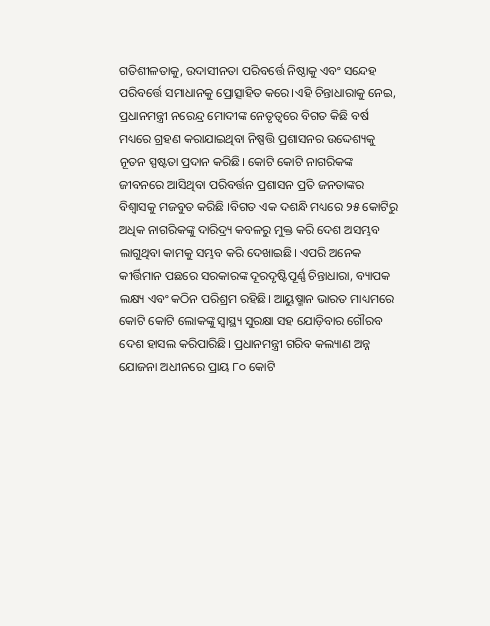ଗତିଶୀଳତାକୁ, ଉଦାସୀନତା ପରିବର୍ତ୍ତେ ନିଷ୍ଠାକୁ ଏବଂ ସନ୍ଦେହ ପରିବର୍ତ୍ତେ ସମାଧାନକୁ ପ୍ରୋତ୍ସାହିତ କରେ।ଏହି ଚିନ୍ତାଧାରାକୁ ନେଇ, ପ୍ରଧାନମନ୍ତ୍ରୀ ନରେନ୍ଦ୍ର ମୋଦୀଙ୍କ ନେତୃତ୍ୱରେ ବିଗତ କିଛି ବର୍ଷ ମଧ୍ୟରେ ଗ୍ରହଣ କରାଯାଇଥିବା ନିଷ୍ପତ୍ତି ପ୍ରଶାସନର ଉଦ୍ଦେଶ୍ୟକୁ ନୂତନ ସ୍ପଷ୍ଟତା ପ୍ରଦାନ କରିଛି। କୋଟି କୋଟି ନାଗରିକଙ୍କ ଜୀବନରେ ଆସିଥିବା ପରିବର୍ତ୍ତନ ପ୍ରଶାସନ ପ୍ରତି ଜନତାଙ୍କର ବିଶ୍ୱାସକୁ ମଜବୁତ କରିଛି ।ବିଗତ ଏକ ଦଶନ୍ଧି ମଧ୍ୟରେ ୨୫ କୋଟିରୁ ଅଧିକ ନାଗରିକଙ୍କୁ ଦାରିଦ୍ର୍ୟ କବଳରୁ ମୁକ୍ତ କରି ଦେଶ ଅସମ୍ଭବ ଲାଗୁଥିବା କାମକୁ ସମ୍ଭବ କରି ଦେଖାଇଛି। ଏପରି ଅନେକ କୀର୍ତ୍ତିମାନ ପଛରେ ସରକାରଙ୍କ ଦୂରଦୃଷ୍ଟିପୂର୍ଣ୍ଣ ଚିନ୍ତାଧାରା, ବ୍ୟାପକ ଲକ୍ଷ୍ୟ ଏବଂ କଠିନ ପରିଶ୍ରମ ରହିଛି। ଆୟୁଷ୍ମାନ ଭାରତ ମାଧ୍ୟମରେ କୋଟି କୋଟି ଲୋକଙ୍କୁ ସ୍ୱାସ୍ଥ୍ୟ ସୁରକ୍ଷା ସହ ଯୋଡ଼ିବାର ଗୌରବ ଦେଶ ହାସଲ କରିପାରିଛି। ପ୍ରଧାନମନ୍ତ୍ରୀ ଗରିବ କଲ୍ୟାଣ ଅନ୍ନ ଯୋଜନା ଅଧୀନରେ ପ୍ରାୟ ୮୦ କୋଟି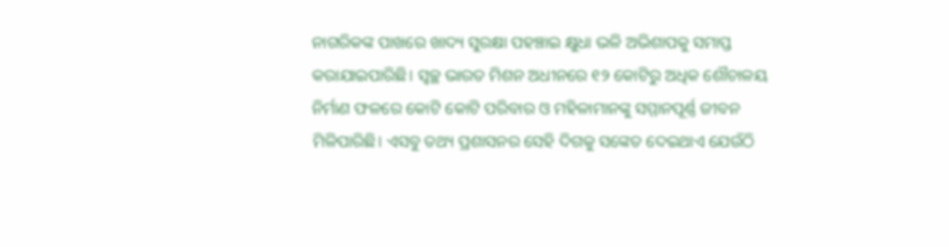ନାଗରିକଙ୍କ ପାଖରେ ଖାଦ୍ୟ ସୁରକ୍ଷା ପହଞ୍ଚାଇ କ୍ଷୁଧା ଭଳି ଅଭିଶାପକୁ ସମାପ୍ତ କରାଯାଇପାରିଛି। ସ୍ୱଚ୍ଛ ଭାରତ ମିଶନ ଅଧୀନରେ ୧୨ କୋଟିରୁ ଅଧିକ ଶୌଚାଳୟ ନିର୍ମାଣ ଫଳରେ କୋଟି କୋଟି ପରିବାର ଓ ମହିଳାମାନଙ୍କୁ ସମ୍ମାନପୂର୍ଣ୍ଣ ଜୀବନ ମିଳିପାରିଛି। ଏସବୁ ତଥ୍ୟ ପ୍ରଶାସନର ସେହି ଦିଗକୁ ସଙ୍କେତ ଦେଇଥାଏ ଯେଉଁଠି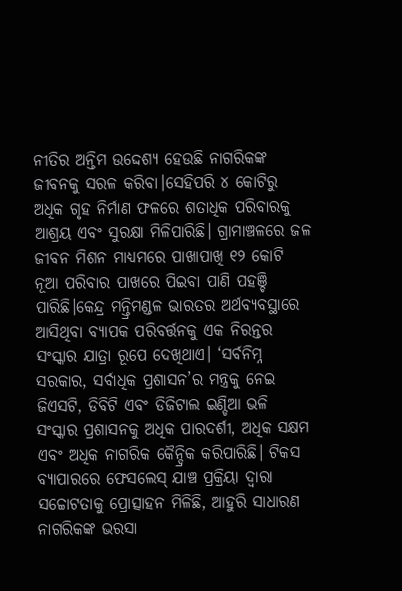ନୀତିର ଅନ୍ତିମ ଉଦ୍ଦେଶ୍ୟ ହେଉଛି ନାଗରିକଙ୍କ ଜୀବନକୁ ସରଳ କରିବା।ସେହିପରି ୪ କୋଟିରୁ ଅଧିକ ଗୃହ ନିର୍ମାଣ ଫଳରେ ଶତାଧିକ ପରିବାରକୁ ଆଶ୍ରୟ ଏବଂ ସୁରକ୍ଷା ମିଳିପାରିଛି। ଗ୍ରାମାଞ୍ଚଳରେ ଜଳ ଜୀବନ ମିଶନ ମାଧ୍ୟମରେ ପାଖାପାଖି ୧୨ କୋଟି ନୂଆ ପରିବାର ପାଖରେ ପିଇବା ପାଣି ପହଞ୍ଚି ପାରିଛି।କେନ୍ଦ୍ର ମନ୍ତ୍ରିମଣ୍ଡଳ ଭାରତର ଅର୍ଥବ୍ୟବସ୍ଥାରେ ଆସିଥିବା ବ୍ୟାପକ ପରିବର୍ତ୍ତନକୁ ଏକ ନିରନ୍ତର ସଂସ୍କାର ଯାତ୍ରା ରୂପେ ଦେଖିଥାଏ। ‘ସର୍ବନିମ୍ନ ସରକାର, ସର୍ବାଧିକ ପ୍ରଶାସନ’ର ମନ୍ତ୍ରକୁ ନେଇ ଜିଏସଟି, ଡିବିଟି ଏବଂ ଡିଜିଟାଲ ଇଣ୍ଡିଆ ଭଳି ସଂସ୍କାର ପ୍ରଶାସନକୁ ଅଧିକ ପାରଦର୍ଶୀ, ଅଧିକ ସକ୍ଷମ ଏବଂ ଅଧିକ ନାଗରିକ କୈନ୍ଦ୍ରିକ କରିପାରିଛି। ଟିକସ ବ୍ୟାପାରରେ ଫେସଲେସ୍‌ ଯାଞ୍ଚ ପ୍ରକ୍ରିୟା ଦ୍ୱାରା ସଚ୍ଚୋଟତାକୁ ପ୍ରୋତ୍ସାହନ ମିଳିଛି, ଆହୁରି ସାଧାରଣ ନାଗରିକଙ୍କ ଭରସା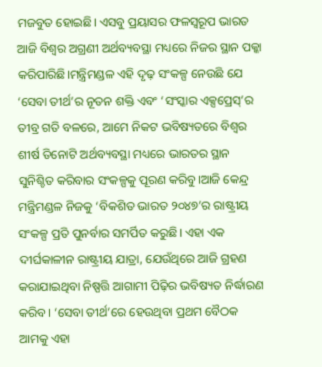ମଜବୁତ ହୋଇଛି। ଏସବୁ ପ୍ରୟାସର ଫଳସ୍ୱରୂପ ଭାରତ ଆଜି ବିଶ୍ୱର ଅଗ୍ରଣୀ ଅର୍ଥବ୍ୟବସ୍ଥା ମଧ୍ୟରେ ନିଜର ସ୍ଥାନ ପକ୍କା କରିପାରିଛି।ମନ୍ତ୍ରିମଣ୍ଡଳ ଏହି ଦୃଢ଼ ସଂକଳ୍ପ ନେଉଛି ଯେ ‘ସେବା ତୀର୍ଥ’ର ନୂତନ ଶକ୍ତି ଏବଂ ‘ସଂସ୍କାର ଏକ୍ସପ୍ରେସ୍‌’ର ତୀବ୍ର ଗତି ବଳରେ, ଆମେ ନିକଟ ଭବିଷ୍ୟତରେ ବିଶ୍ୱର ଶୀର୍ଷ ତିନୋଟି ଅର୍ଥବ୍ୟବସ୍ଥା ମଧ୍ୟରେ ଭାରତର ସ୍ଥାନ ସୁନିଶ୍ଚିତ କରିବାର ସଂକଳ୍ପକୁ ପୂରଣ କରିବୁ।ଆଜି କେନ୍ଦ୍ର ମନ୍ତ୍ରିମଣ୍ଡଳ ନିଜକୁ ‘ବିକଶିତ ଭାରତ ୨୦୪୭’ର ରାଷ୍ଟ୍ରୀୟ ସଂକଳ୍ପ ପ୍ରତି ପୁନର୍ବାର ସମର୍ପିତ କରୁଛି। ଏହା ଏକ ଦୀର୍ଘକାଳୀନ ରାଷ୍ଟ୍ରୀୟ ଯାତ୍ରା, ଯେଉଁଥିରେ ଆଜି ଗ୍ରହଣ କରାଯାଇଥିବା ନିଷ୍ପତ୍ତି ଆଗାମୀ ପିଢ଼ିର ଭବିଷ୍ୟତ ନିର୍ଦ୍ଧାରଣ କରିବ। ‘ସେବା ତୀର୍ଥ’ରେ ହେଉଥିବା ପ୍ରଥମ ବୈଠକ ଆମକୁ ଏହା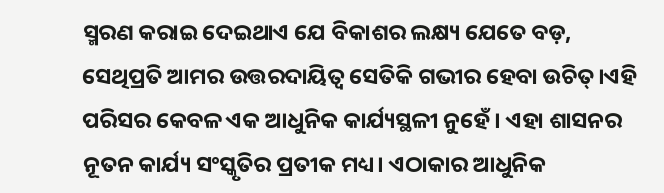ସ୍ମରଣ କରାଇ ଦେଇଥାଏ ଯେ ବିକାଶର ଲକ୍ଷ୍ୟ ଯେତେ ବଡ଼, ସେଥିପ୍ରତି ଆମର ଉତ୍ତରଦାୟିତ୍ୱ ସେତିକି ଗଭୀର ହେବା ଉଚିତ୍।ଏହି ପରିସର କେବଳ ଏକ ଆଧୁନିକ କାର୍ଯ୍ୟସ୍ଥଳୀ ନୁହେଁ। ଏହା ଶାସନର ନୂତନ କାର୍ଯ୍ୟ ସଂସ୍କୃତିର ପ୍ରତୀକ ମଧ୍ୟ। ଏଠାକାର ଆଧୁନିକ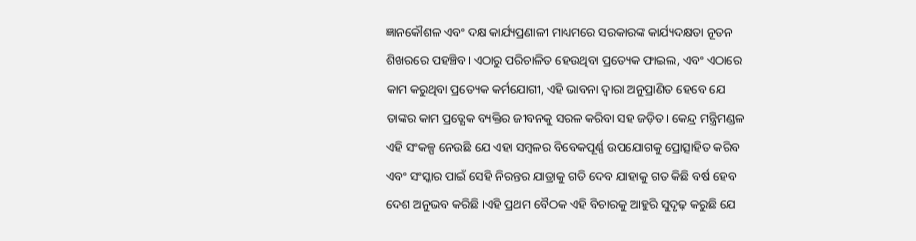ଜ୍ଞାନକୌଶଳ ଏବଂ ଦକ୍ଷ କାର୍ଯ୍ୟପ୍ରଣାଳୀ ମାଧ୍ୟମରେ ସରକାରଙ୍କ କାର୍ଯ୍ୟଦକ୍ଷତା ନୂତନ ଶିଖରରେ ପହଞ୍ଚିବ। ଏଠାରୁ ପରିଚାଳିତ ହେଉଥିବା ପ୍ରତ୍ୟେକ ଫାଇଲ, ଏବଂ ଏଠାରେ କାମ କରୁଥିବା ପ୍ରତ୍ୟେକ କର୍ମଯୋଗୀ, ଏହି ଭାବନା ଦ୍ୱାରା ଅନୁପ୍ରାଣିତ ହେବେ ଯେ ତାଙ୍କର କାମ ପ୍ରତ୍ଯେକ ବ୍ୟକ୍ତିର ଜୀବନକୁ ସରଳ କରିବା ସହ ଜଡ଼ିତ। କେନ୍ଦ୍ର ମନ୍ତ୍ରିମଣ୍ଡଳ ଏହି ସଂକଳ୍ପ ନେଉଛି ଯେ ଏହା ସମ୍ବଳର ବିବେକପୂର୍ଣ୍ଣ ଉପଯୋଗକୁ ପ୍ରୋତ୍ସାହିତ କରିବ ଏବଂ ସଂସ୍କାର ପାଇଁ ସେହି ନିରନ୍ତର ଯାତ୍ରାକୁ ଗତି ଦେବ ଯାହାକୁ ଗତ କିଛି ବର୍ଷ ହେବ ଦେଶ ଅନୁଭବ କରିଛି ।ଏହି ପ୍ରଥମ ବୈଠକ ଏହି ବିଚାରକୁ ଆହୁରି ସୁଦୃଢ଼ କରୁଛି ଯେ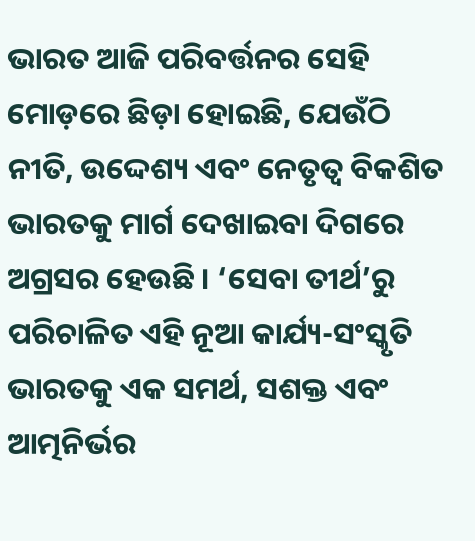ଭାରତ ଆଜି ପରିବର୍ତ୍ତନର ସେହି ମୋଡ଼ରେ ଛିଡ଼ା ହୋଇଛି, ଯେଉଁଠି ନୀତି, ଉଦ୍ଦେଶ୍ୟ ଏବଂ ନେତୃତ୍ୱ ବିକଶିତ ଭାରତକୁ ମାର୍ଗ ଦେଖାଇବା ଦିଗରେ ଅଗ୍ରସର ହେଉଛି । ‘ସେବା ତୀର୍ଥ’ରୁ ପରିଚାଳିତ ଏହି ନୂଆ କାର୍ଯ୍ୟ-ସଂସ୍କୃତି ଭାରତକୁ ଏକ ସମର୍ଥ, ସଶକ୍ତ ଏବଂ ଆତ୍ମନିର୍ଭର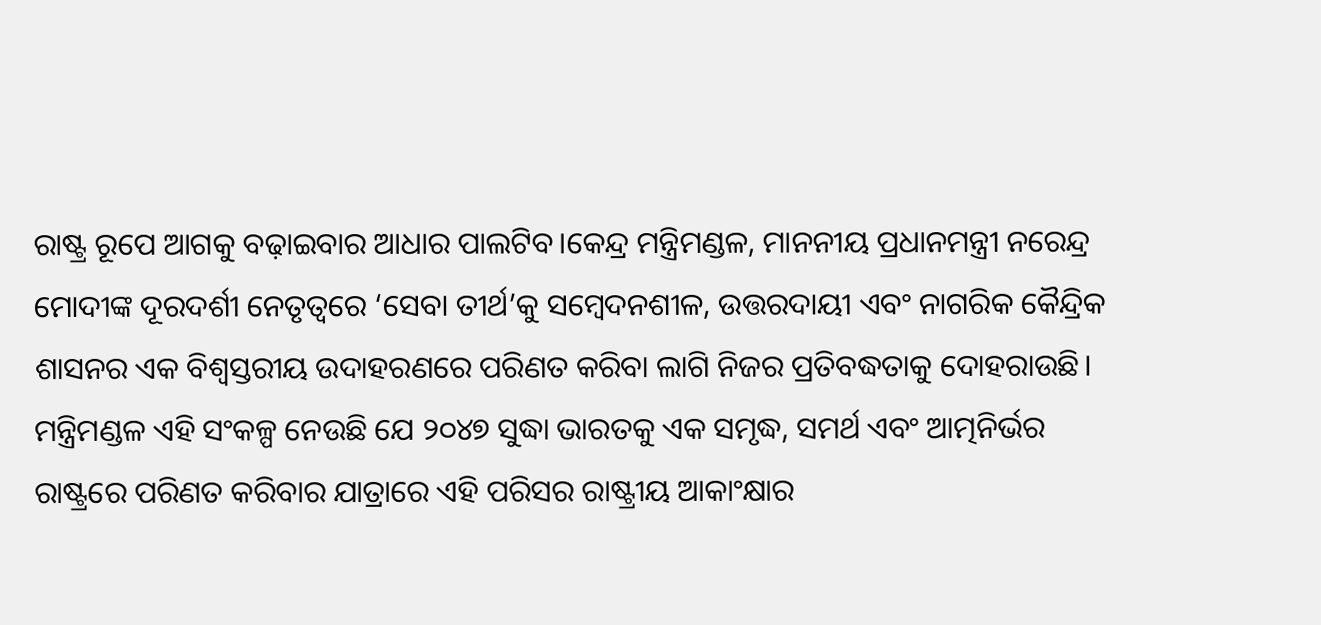ରାଷ୍ଟ୍ର ରୂପେ ଆଗକୁ ବଢ଼ାଇବାର ଆଧାର ପାଲଟିବ।କେନ୍ଦ୍ର ମନ୍ତ୍ରିମଣ୍ଡଳ, ମାନନୀୟ ପ୍ରଧାନମନ୍ତ୍ରୀ ନରେନ୍ଦ୍ର ମୋଦୀଙ୍କ ଦୂରଦର୍ଶୀ ନେତୃତ୍ୱରେ ‘ସେବା ତୀର୍ଥ’କୁ ସମ୍ବେଦନଶୀଳ, ଉତ୍ତରଦାୟୀ ଏବଂ ନାଗରିକ କୈନ୍ଦ୍ରିକ ଶାସନର ଏକ ବିଶ୍ୱସ୍ତରୀୟ ଉଦାହରଣରେ ପରିଣତ କରିବା ଲାଗି ନିଜର ପ୍ରତିବଦ୍ଧତାକୁ ଦୋହରାଉଛି। ମନ୍ତ୍ରିମଣ୍ଡଳ ଏହି ସଂକଳ୍ପ ନେଉଛି ଯେ ୨୦୪୭ ସୁଦ୍ଧା ଭାରତକୁ ଏକ ସମୃଦ୍ଧ, ସମର୍ଥ ଏବଂ ଆତ୍ମନିର୍ଭର ରାଷ୍ଟ୍ରରେ ପରିଣତ କରିବାର ଯାତ୍ରାରେ ଏହି ପରିସର ରାଷ୍ଟ୍ରୀୟ ଆକାଂକ୍ଷାର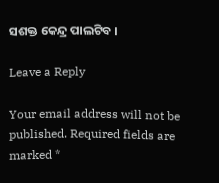ସଶକ୍ତ କେନ୍ଦ୍ର ପାଲଟିବ ।

Leave a Reply

Your email address will not be published. Required fields are marked *